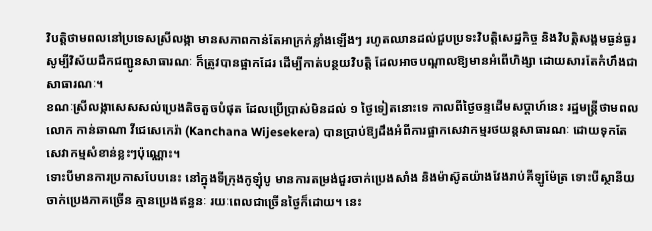វិបត្តិថាមពលនៅប្រទេសស្រីលង្កា មានសភាពកាន់តែអាក្រក់ខ្លាំងឡើងៗ រហូតឈានដល់ជួបប្រទះវិបត្តិសេដ្ឋកិច្ច និងវិបត្តិសង្គមធ្ងន់ធ្ងរ សូម្បីវិស័យដឹកជញ្ជូនសាធារណៈ ក៏ត្រូវបានផ្អាកដែរ ដើម្បីកាត់បន្ថយវិបត្តិ ដែលអាចបណ្តាលឱ្យមានអំពើហិង្សា ដោយសារតែកំហឹងជាសាធារណៈ។
ខណៈស្រីលង្កាសេសសល់ប្រេងតិចតួចបំផុត ដែលប្រើប្រាស់មិនដល់ ១ ថ្ងៃទៀតនោះទេ កាលពីថ្ងៃចន្ទដើមសប្ដាហ៍នេះ រដ្ឋមន្ត្រីថាមពលលោក កាន់ឆាណា វីជេសេកេរ៉ា (Kanchana Wijesekera) បានប្រាប់ឱ្យដឹងអំពីការផ្អាកសេវាកម្មរថយន្តសាធារណៈ ដោយទុកតែសេវាកម្មសំខាន់ខ្លះៗប៉ុណ្ណោះ។
ទោះបីមានការប្រកាសបែបនេះ នៅក្នុងទីក្រុងកូឡុំបូ មានការតម្រង់ជួរចាក់ប្រេងសាំង និងម៉ាស៊ូតយ៉ាងវែងរាប់គីឡូម៉ែត្រ ទោះបីស្ថានីយចាក់ប្រេងភាគច្រើន គ្មានប្រេងឥន្ធនៈ រយៈពេលជាច្រើនថ្ងៃក៏ដោយ។ នេះ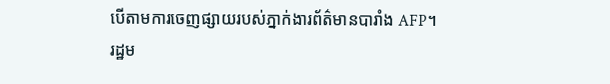បើតាមការចេញផ្សាយរបស់ភ្នាក់ងារព័ត៌មានបារាំង AFP។
រដ្ឋម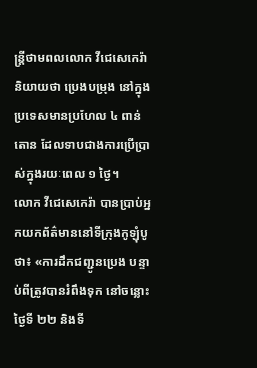ន្ត្រីថាមពលលោក វីជេសេកេរ៉ា និយាយថា ប្រេងបម្រុង នៅក្នុងប្រទេសមានប្រហែល ៤ ពាន់តោន ដែលទាបជាងការប្រើប្រាស់ក្នុងរយៈពេល ១ ថ្ងៃ។
លោក វីជេសេកេរ៉ា បានប្រាប់អ្នកយកព័ត៌មាននៅទីក្រុងកូឡុំបូថា៖ «ការដឹកជញ្ជូនប្រេង បន្ទាប់ពីត្រូវបានរំពឹងទុក នៅចន្លោះថ្ងៃទី ២២ និងទី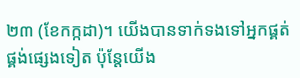២៣ (ខែកក្កដា)។ យើងបានទាក់ទងទៅអ្នកផ្គត់ផ្គង់ផ្សេងទៀត ប៉ុន្តែយើង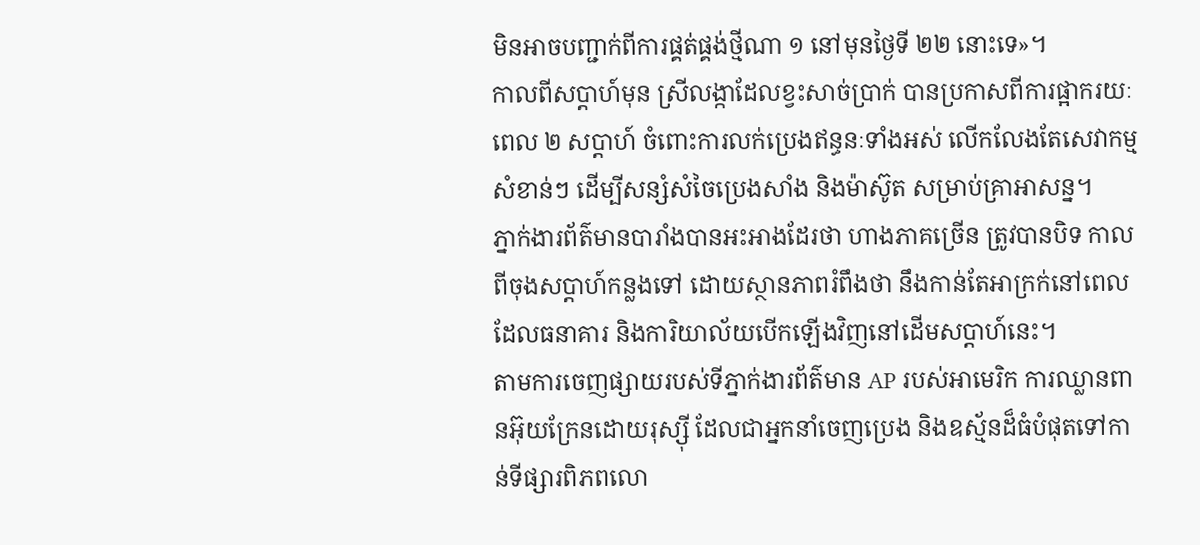មិនអាចបញ្ជាក់ពីការផ្គត់ផ្គង់ថ្មីណា ១ នៅមុនថ្ងៃទី ២២ នោះទេ»។
កាលពីសប្តាហ៍មុន ស្រីលង្កាដែលខ្វះសាច់ប្រាក់ បានប្រកាសពីការផ្អាករយៈពេល ២ សប្តាហ៍ ចំពោះការលក់ប្រេងឥន្ធនៈទាំងអស់ លើកលែងតែសេវាកម្មសំខាន់ៗ ដើម្បីសន្សំសំចៃប្រេងសាំង និងម៉ាស៊ូត សម្រាប់គ្រាអាសន្ន។
ភ្នាក់ងារព័ត៌មានបារាំងបានអះអាងដែរថា ហាងភាគច្រើន ត្រូវបានបិទ កាលពីចុងសប្ដាហ៍កន្លងទៅ ដោយស្ថានភាពរំពឹងថា នឹងកាន់តែអាក្រក់នៅពេលដែលធនាគារ និងការិយាល័យបើកឡើងវិញនៅដើមសប្ដាហ៍នេះ។
តាមការចេញផ្សាយរបស់ទីភ្នាក់ងារព័ត៌មាន AP របស់អាមេរិក ការឈ្លានពានអ៊ុយក្រែនដោយរុស្ស៊ី ដែលជាអ្នកនាំចេញប្រេង និងឧស្ម័នដ៏ធំបំផុតទៅកាន់ទីផ្សារពិភពលោ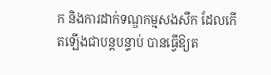ក និងការដាក់ទណ្ឌកម្មសងសឹក ដែលកើតឡើងជាបន្តបន្ទាប់ បានធ្វើឱ្យត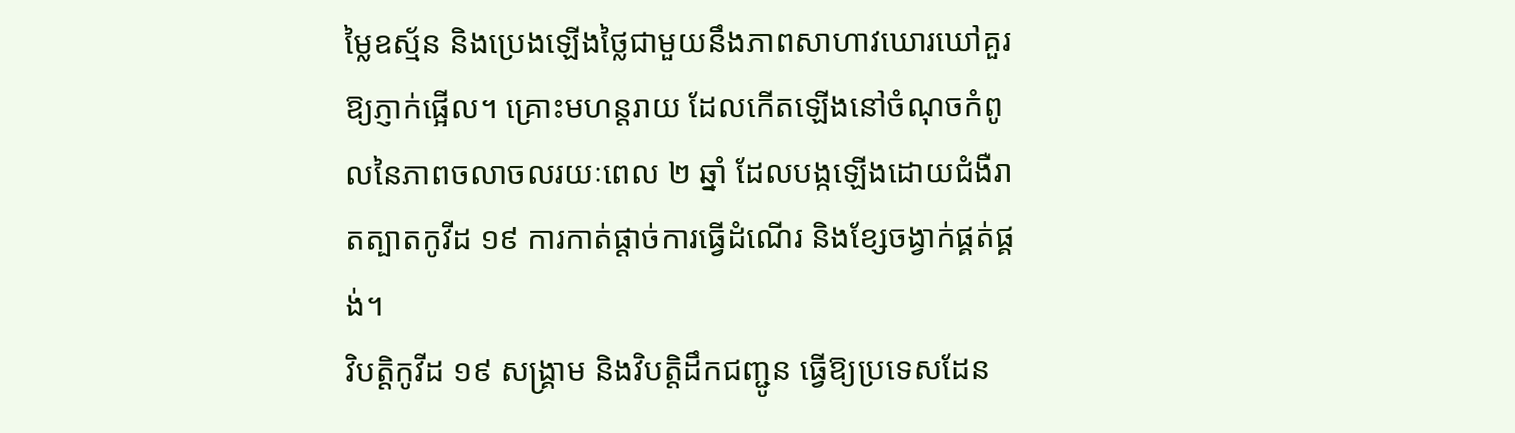ម្លៃឧស្ម័ន និងប្រេងឡើងថ្លៃជាមួយនឹងភាពសាហាវឃោរឃៅគួរឱ្យភ្ញាក់ផ្អើល។ គ្រោះមហន្តរាយ ដែលកើតឡើងនៅចំណុចកំពូលនៃភាពចលាចលរយៈពេល ២ ឆ្នាំ ដែលបង្កឡើងដោយជំងឺរាតត្បាតកូវីដ ១៩ ការកាត់ផ្តាច់ការធ្វើដំណើរ និងខ្សែចង្វាក់ផ្គត់ផ្គង់។
វិបត្តិកូវីដ ១៩ សង្គ្រាម និងវិបត្តិដឹកជញ្ជូន ធ្វើឱ្យប្រទេសដែន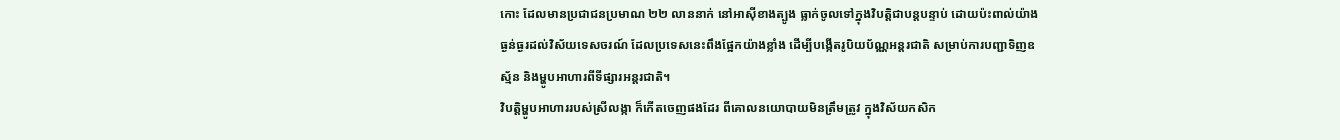កោះ ដែលមានប្រជាជនប្រមាណ ២២ លាននាក់ នៅអាស៊ីខាងត្បូង ធ្លាក់ចូលទៅក្នុងវិបត្តិជាបន្តបន្ទាប់ ដោយប៉ះពាល់យ៉ាងធ្ងន់ធ្ងរដល់វិស័យទេសចរណ៍ ដែលប្រទេសនេះពឹងផ្អែកយ៉ាងខ្លាំង ដើម្បីបង្កើតរូបិយប័ណ្ណអន្តរជាតិ សម្រាប់ការបញ្ជាទិញឧស្ម័ន និងម្ហូបអាហារពីទីផ្សារអន្តរជាតិ។
វិបត្តិម្ហូបអាហាររបស់ស្រីលង្កា ក៏កើតចេញផងដែរ ពីគោលនយោបាយមិនត្រឹមត្រូវ ក្នុងវិស័យកសិក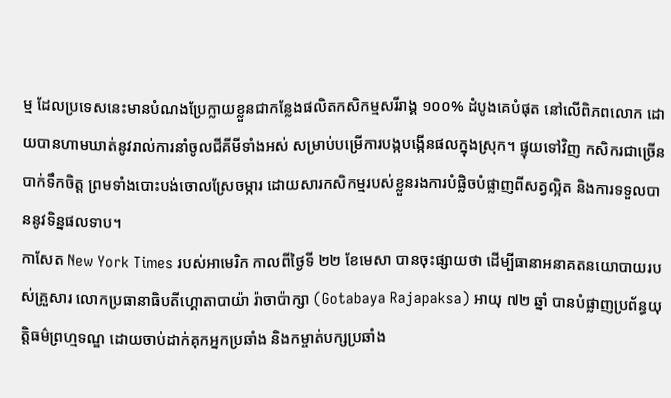ម្ម ដែលប្រទេសនេះមានបំណងប្រែក្លាយខ្លួនជាកន្លែងផលិតកសិកម្មសរីរាង្គ ១០០% ដំបូងគេបំផុត នៅលើពិភពលោក ដោយបានហាមឃាត់នូវរាល់ការនាំចូលជីគីមីទាំងអស់ សម្រាប់បម្រើការបង្កបង្កើនផលក្នុងស្រុក។ ផ្ទុយទៅវិញ កសិករជាច្រើនបាក់ទឹកចិត្ត ព្រមទាំងបោះបង់ចោលស្រែចម្ការ ដោយសារកសិកម្មរបស់ខ្លួនរងការបំផ្លិចបំផ្លាញពីសត្វល្អិត និងការទទួលបាននូវទិន្នផលទាប។
កាសែត New York Times របស់អាមេរិក កាលពីថ្ងៃទី ២២ ខែមេសា បានចុះផ្សាយថា ដើម្បីធានាអនាគតនយោបាយរបស់គ្រួសារ លោកប្រធានាធិបតីហ្គោតាបាយ៉ា រ៉ាចាប៉ាក្សា (Gotabaya Rajapaksa) អាយុ ៧២ ឆ្នាំ បានបំផ្លាញប្រព័ន្ធយុត្តិធម៌ព្រហ្មទណ្ឌ ដោយចាប់ដាក់គុកអ្នកប្រឆាំង និងកម្ចាត់បក្សប្រឆាំង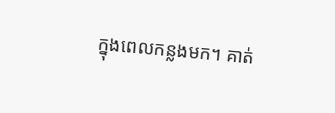ក្នុងពេលកន្លងមក។ គាត់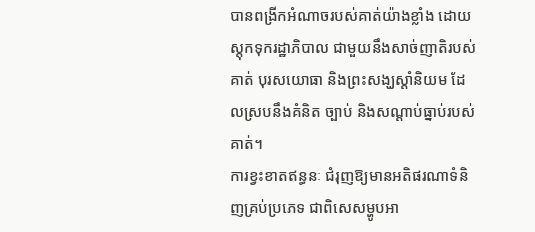បានពង្រីកអំណាចរបស់គាត់យ៉ាងខ្លាំង ដោយស្តុកទុករដ្ឋាភិបាល ជាមួយនឹងសាច់ញាតិរបស់គាត់ បុរសយោធា និងព្រះសង្ឃស្តាំនិយម ដែលស្របនឹងគំនិត ច្បាប់ និងសណ្តាប់ធ្នាប់របស់គាត់។
ការខ្វះខាតឥន្ធនៈ ជំរុញឱ្យមានអតិផរណាទំនិញគ្រប់ប្រភេទ ជាពិសេសម្ហូបអា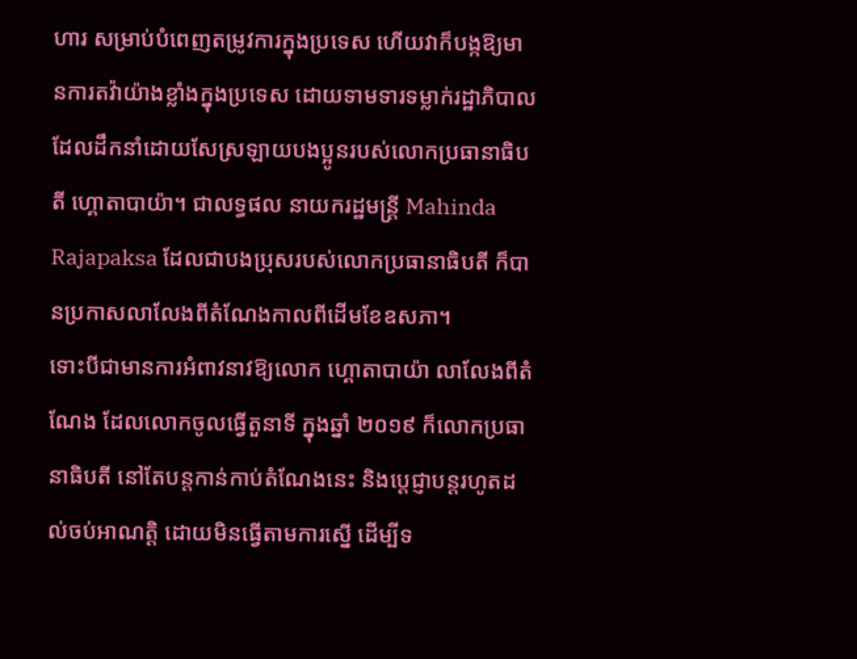ហារ សម្រាប់បំពេញតម្រូវការក្នុងប្រទេស ហើយវាក៏បង្កឱ្យមានការតវ៉ាយ៉ាងខ្លាំងក្នុងប្រទេស ដោយទាមទារទម្លាក់រដ្ឋាភិបាល ដែលដឹកនាំដោយសែស្រឡាយបងប្អូនរបស់លោកប្រធានាធិបតី ហ្គោតាបាយ៉ា។ ជាលទ្ធផល នាយករដ្ឋមន្ត្រី Mahinda Rajapaksa ដែលជាបងប្រុសរបស់លោកប្រធានាធិបតី ក៏បានប្រកាសលាលែងពីតំណែងកាលពីដើមខែឧសភា។
ទោះបីជាមានការអំពាវនាវឱ្យលោក ហ្គោតាបាយ៉ា លាលែងពីតំណែង ដែលលោកចូលធ្វើតួនាទី ក្នុងឆ្នាំ ២០១៩ ក៏លោកប្រធានាធិបតី នៅតែបន្តកាន់កាប់តំណែងនេះ និងប្តេជ្ញាបន្តរហូតដល់ចប់អាណត្តិ ដោយមិនធ្វើតាមការស្នើ ដើម្បីទ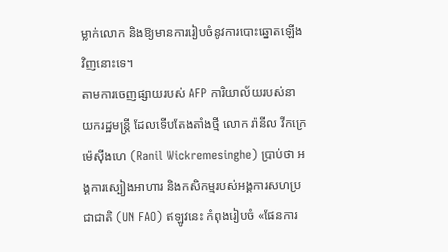ម្លាក់លោក និងឱ្យមានការរៀបចំនូវការបោះឆ្នោតឡើងវិញនោះទេ។
តាមការចេញផ្សាយរបស់ AFP ការិយាល័យរបស់នាយករដ្ឋមន្ត្រី ដែលទើបតែងតាំងថ្មី លោក រ៉ានីល វីកក្រេម៉េស៊ីងហេ (Ranil Wickremesinghe) ប្រាប់ថា អង្គការស្បៀងអាហារ និងកសិកម្មរបស់អង្គការសហប្រជាជាតិ (UN FAO) ឥឡូវនេះ កំពុងរៀបចំ «ផែនការ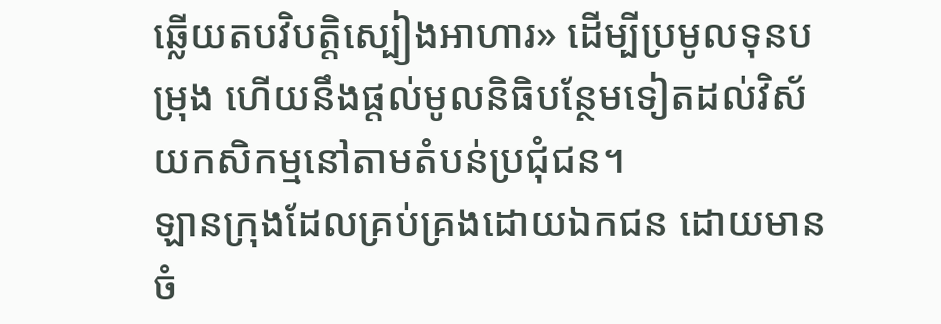ឆ្លើយតបវិបត្តិស្បៀងអាហារ» ដើម្បីប្រមូលទុនបម្រុង ហើយនឹងផ្តល់មូលនិធិបន្ថែមទៀតដល់វិស័យកសិកម្មនៅតាមតំបន់ប្រជុំជន។
ឡានក្រុងដែលគ្រប់គ្រងដោយឯកជន ដោយមានចំ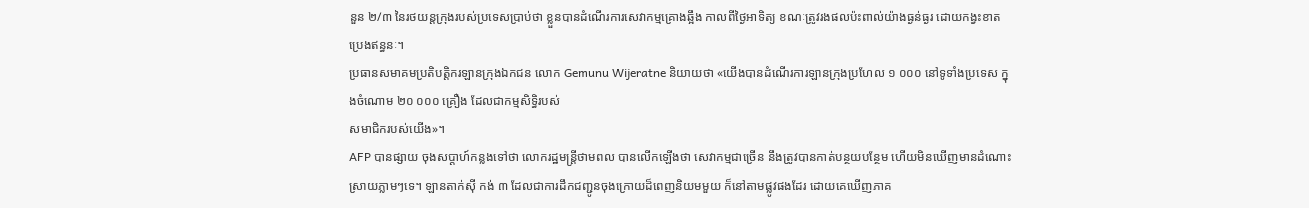នួន ២/៣ នៃរថយន្តក្រុងរបស់ប្រទេសប្រាប់ថា ខ្លួនបានដំណើរការសេវាកម្មគ្រោងឆ្អឹង កាលពីថ្ងៃអាទិត្យ ខណៈត្រូវរងផលប៉ះពាល់យ៉ាងធ្ងន់ធ្ងរ ដោយកង្វះខាតប្រេងឥន្ធនៈ។
ប្រធានសមាគមប្រតិបត្តិករឡានក្រុងឯកជន លោក Gemunu Wijeratne និយាយថា «យើងបានដំណើរការឡានក្រុងប្រហែល ១ ០០០ នៅទូទាំងប្រទេស ក្នុងចំណោម ២០ ០០០ គ្រឿង ដែលជាកម្មសិទ្ធិរបស់
សមាជិករបស់យើង»។
AFP បានផ្សាយ ចុងសប្ដាហ៍កន្លងទៅថា លោករដ្ឋមន្ត្រីថាមពល បានលើកឡើងថា សេវាកម្មជាច្រើន នឹងត្រូវបានកាត់បន្ថយបន្ថែម ហើយមិនឃើញមានដំណោះស្រាយភ្លាមៗទេ។ ឡានតាក់ស៊ី កង់ ៣ ដែលជាការដឹកជញ្ជូនចុងក្រោយដ៏ពេញនិយមមួយ ក៏នៅតាមផ្លូវផងដែរ ដោយគេឃើញភាគ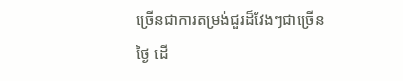ច្រើនជាការតម្រង់ជួរដ៏វែងៗជាច្រើនថ្ងៃ ដើ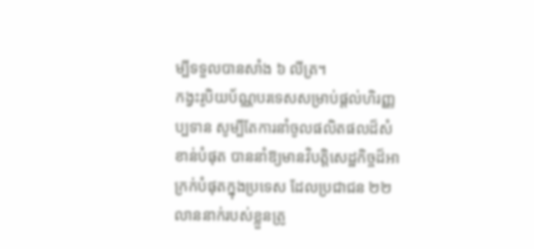ម្បីទទួលបានសាំង ៦ លីត្រ។
កង្វះរូបិយប័ណ្ណបរទេសសម្រាប់ផ្តល់ហិរញ្ញប្បទាន សូម្បីតែការនាំចូលផលិតផលដ៏សំខាន់បំផុត បាននាំឱ្យមានវិបត្តិសេដ្ឋកិច្ចដ៏អាក្រក់បំផុតក្នុងប្រទេស ដែលប្រជាជន ២២ លាននាក់របស់ខ្លួនត្រូ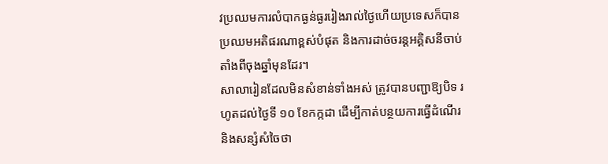វប្រឈមការលំបាកធ្ងន់ធ្ងររៀងរាល់ថ្ងៃហើយប្រទេសក៏បានប្រឈមអតិផរណាខ្ពស់បំផុត និងការដាច់ចរន្តអគ្គិសនីចាប់តាំងពីចុងឆ្នាំមុនដែរ។
សាលារៀនដែលមិនសំខាន់ទាំងអស់ ត្រូវបានបញ្ជាឱ្យបិទ រហូតដល់ថ្ងៃទី ១០ ខែកក្កដា ដើម្បីកាត់បន្ថយការធ្វើដំណើរ និងសន្សំសំចៃថា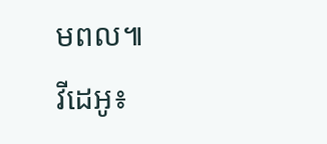មពល៕
វីដេអូ៖